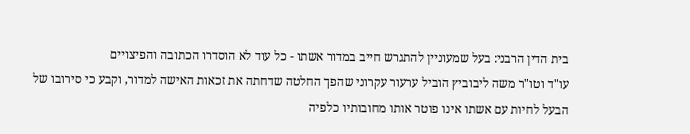בית הדין הרבני: בעל שמעוניין להתגרש חייב במדור אשתו - כל עוד לא הוסדרו הכתובה והפיצויים
עו"ד וטו"ר משה ליבוביץ הוביל ערעור עקרוני שהפך החלטה שדחתה את זכאות האישה למדור, וקבע כי סירובו של הבעל לחיות עם אשתו אינו פוטר אותו מחובותיו כלפיה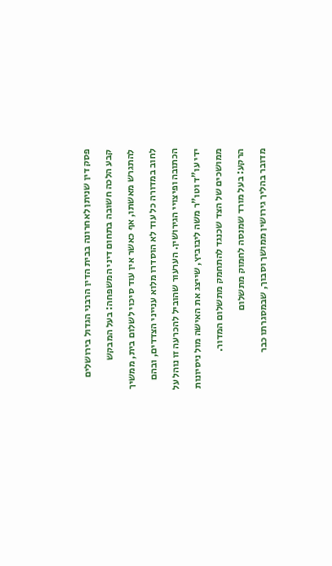פסק דין שניתן לאחרונה בבית הדין הרבני הגדול בירושלים קבע הלכה חשובה בתחום דיני המשפחה: בעל המבקש להתגרש מאשתו, אף כאשר אין עוד סיכוי לשלום בית, ממשיך לחוב במדורה כל עוד לא הוסדרו מלוא ענייני הצדדים, ובהם הכתובה ופיצויי הגירושין. הערעור שהוביל להכרעה זו נוהל על ידי עו"ד וטו"ר משה ליבוביץ, שייצג את האישה מול ניסיונות ממושכים של הצד שכנגד להתחמק מתשלום המדור.
הרקע: בעל מורד שמנסה לחמוק מתשלום
מדובר בהליך גירושין ממושך וסבוך, שבמסגרתו כבר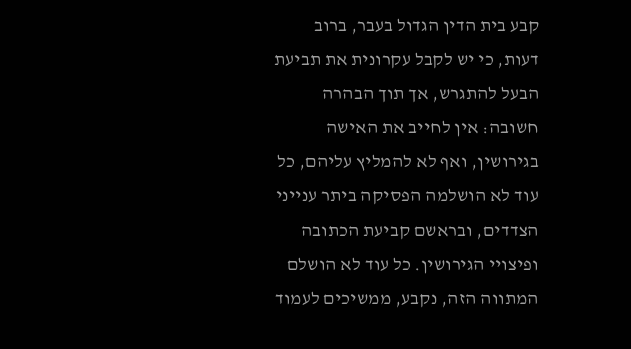קבע בית הדין הגדול בעבר, ברוב דעות, כי יש לקבל עקרונית את תביעת הבעל להתגרש, אך תוך הבהרה חשובה: אין לחייב את האישה בגירושין, ואף לא להמליץ עליהם, כל עוד לא הושלמה הפסיקה ביתר ענייני הצדדים, ובראשם קביעת הכתובה ופיצויי הגירושין. כל עוד לא הושלם המתווה הזה, נקבע, ממשיכים לעמוד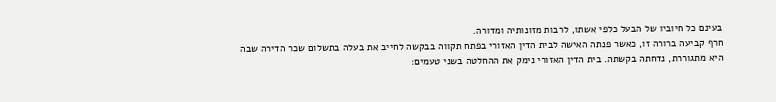בעינם כל חיוביו של הבעל כלפי אשתו, לרבות מזונותיה ומדורה.
חרף קביעה ברורה זו, כאשר פנתה האישה לבית הדין האזורי בפתח תקווה בבקשה לחייב את בעלה בתשלום שכר הדירה שבה היא מתגוררת, נדחתה בקשתה. בית הדין האזורי נימק את ההחלטה בשני טעמים: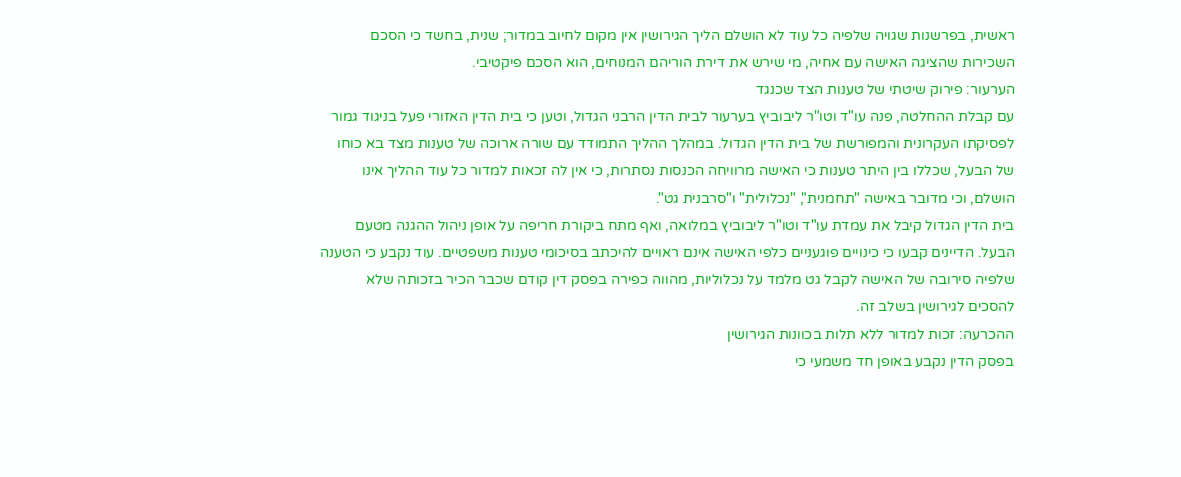ראשית, בפרשנות שגויה שלפיה כל עוד לא הושלם הליך הגירושין אין מקום לחיוב במדור; שנית, בחשד כי הסכם השכירות שהציגה האישה עם אחיה, מי שירש את דירת הוריהם המנוחים, הוא הסכם פיקטיבי.
הערעור: פירוק שיטתי של טענות הצד שכנגד
עם קבלת ההחלטה, פנה עו"ד וטו"ר ליבוביץ בערעור לבית הדין הרבני הגדול, וטען כי בית הדין האזורי פעל בניגוד גמור לפסיקתו העקרונית והמפורשת של בית הדין הגדול. במהלך ההליך התמודד עם שורה ארוכה של טענות מצד בא כוחו של הבעל, שכללו בין היתר טענות כי האישה מרוויחה הכנסות נסתרות, כי אין לה זכאות למדור כל עוד ההליך אינו הושלם, וכי מדובר באישה "תחמנית", "נכלולית" ו"סרבנית גט".
בית הדין הגדול קיבל את עמדת עו"ד וטו"ר ליבוביץ במלואה, ואף מתח ביקורת חריפה על אופן ניהול ההגנה מטעם הבעל. הדיינים קבעו כי כינויים פוגעניים כלפי האישה אינם ראויים להיכתב בסיכומי טענות משפטיים. עוד נקבע כי הטענה שלפיה סירובה של האישה לקבל גט מלמד על נכלוליות, מהווה כפירה בפסק דין קודם שכבר הכיר בזכותה שלא להסכים לגירושין בשלב זה.
ההכרעה: זכות למדור ללא תלות בכוונות הגירושין
בפסק הדין נקבע באופן חד משמעי כי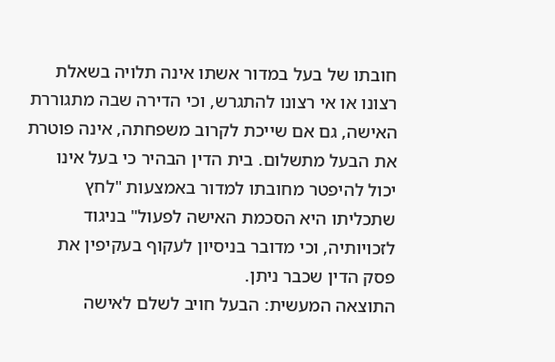חובתו של בעל במדור אשתו אינה תלויה בשאלת רצונו או אי רצונו להתגרש, וכי הדירה שבה מתגוררת האישה, גם אם שייכת לקרוב משפחתה, אינה פוטרת את הבעל מתשלום. בית הדין הבהיר כי בעל אינו יכול להיפטר מחובתו למדור באמצעות "לחץ שתכליתו היא הסכמת האישה לפעול" בניגוד לזכויותיה, וכי מדובר בניסיון לעקוף בעקיפין את פסק הדין שכבר ניתן.
התוצאה המעשית: הבעל חויב לשלם לאישה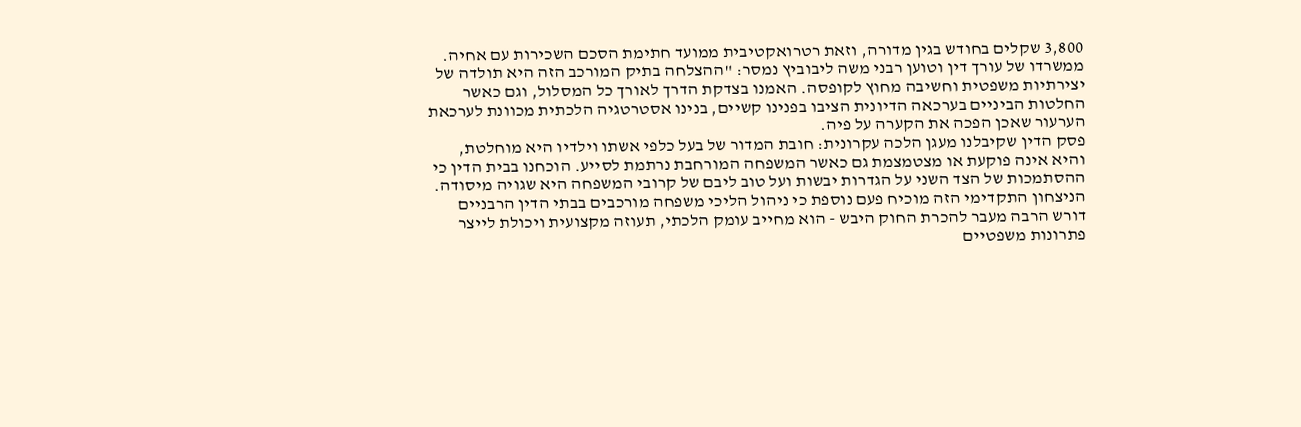3,800 שקלים בחודש בגין מדורה, וזאת רטרואקטיבית ממועד חתימת הסכם השכירות עם אחיה.
ממשרדו של עורך דין וטוען רבני משה ליבוביץ נמסר: "ההצלחה בתיק המורכב הזה היא תולדה של יצירתיות משפטית וחשיבה מחוץ לקופסה. האמנו בצדקת הדרך לאורך כל המסלול, וגם כאשר החלטות הביניים בערכאה הדיונית הציבו בפנינו קשיים, בנינו אסטרטגיה הלכתית מכוונת לערכאת הערעור שאכן הפכה את הקערה על פיה.
פסק הדין שקיבלנו מעגן הלכה עקרונית: חובת המדור של בעל כלפי אשתו וילדיו היא מוחלטת, והיא אינה פוקעת או מצטמצמת גם כאשר המשפחה המורחבת נרתמת לסייע. הוכחנו בבית הדין כי ההסתמכות של הצד השני על הגדרות יבשות ועל טוב ליבם של קרובי המשפחה היא שגויה מיסודה.
הניצחון התקדימי הזה מוכיח פעם נוספת כי ניהול הליכי משפחה מורכבים בבתי הדין הרבניים דורש הרבה מעבר להכרת החוק היבש - הוא מחייב עומק הלכתי, תעוזה מקצועית ויכולת לייצר פתרונות משפטיים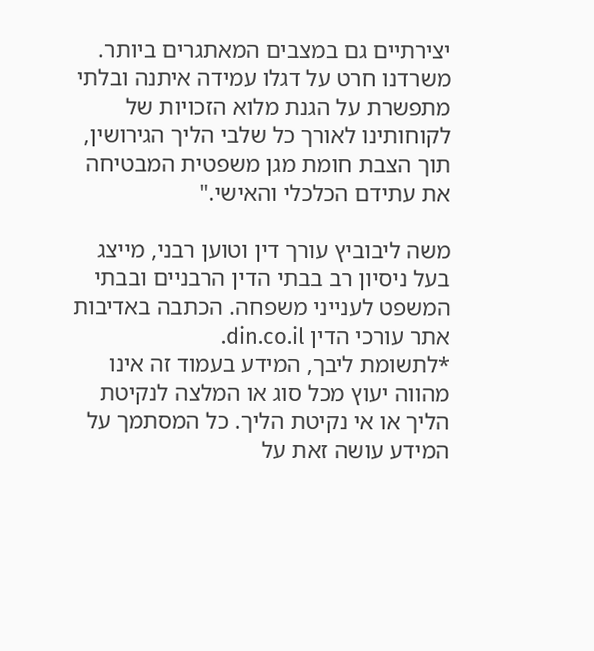יצירתיים גם במצבים המאתגרים ביותר. משרדנו חרט על דגלו עמידה איתנה ובלתי מתפשרת על הגנת מלוא הזכויות של לקוחותינו לאורך כל שלבי הליך הגירושין, תוך הצבת חומת מגן משפטית המבטיחה את עתידם הכלכלי והאישי."

משה ליבוביץ עורך דין וטוען רבני, מייצג בעל ניסיון רב בבתי הדין הרבניים ובבתי המשפט לענייני משפחה. הכתבה באדיבות אתר עורכי הדין din.co.il.
*לתשומת ליבך, המידע בעמוד זה אינו מהווה יעוץ מכל סוג או המלצה לנקיטת הליך או אי נקיטת הליך. כל המסתמך על המידע עושה זאת על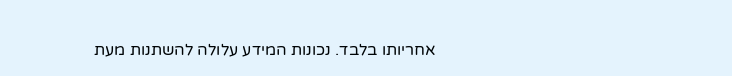אחריותו בלבד. נכונות המידע עלולה להשתנות מעת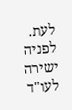לעת.
לפניה ישירה לעו"ד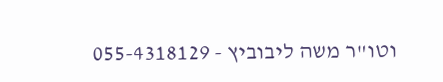וטו"ר משה ליבוביץ - 055-4318129